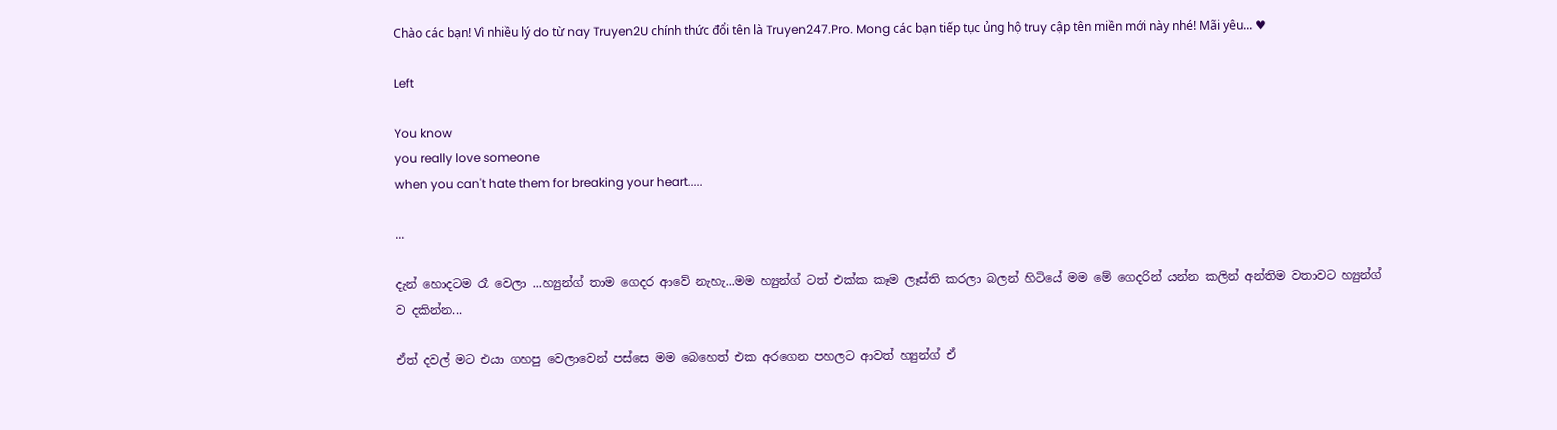Chào các bạn! Vì nhiều lý do từ nay Truyen2U chính thức đổi tên là Truyen247.Pro. Mong các bạn tiếp tục ủng hộ truy cập tên miền mới này nhé! Mãi yêu... ♥

Left

You know
you really love someone
when you can't hate them for breaking your heart.....

...

දැන් හොදටම රෑ වෙලා ...හ්‍යුන්ග් තාම ගෙදර ආවේ නැහැ...මම හ්‍යුන්ග් ටත් එක්ක කෑම ලෑස්ති කරලා බලන් හිටියේ මම මේ ගෙදරින් යන්න කලින් අන්තිම වතාවට හ්‍යුන්ග් ව දකින්න...

ඒත් දවල් මට එයා ගහපු වෙලාවෙන් පස්සෙ මම බෙහෙත් එක අරගෙන පහලට ආවත් හ්‍යුන්ග් ඒ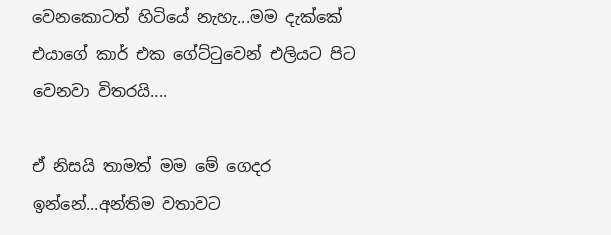වෙනකොටත් හිටියේ නැහැ...මම දැක්කේ එයාගේ කාර් එක ගේට්ටුවෙන් එලියට පිට වෙනවා විතරයි....

ඒ නිසයි තාමත් මම මේ ගෙදර ඉන්නේ...අන්තිම වතාවට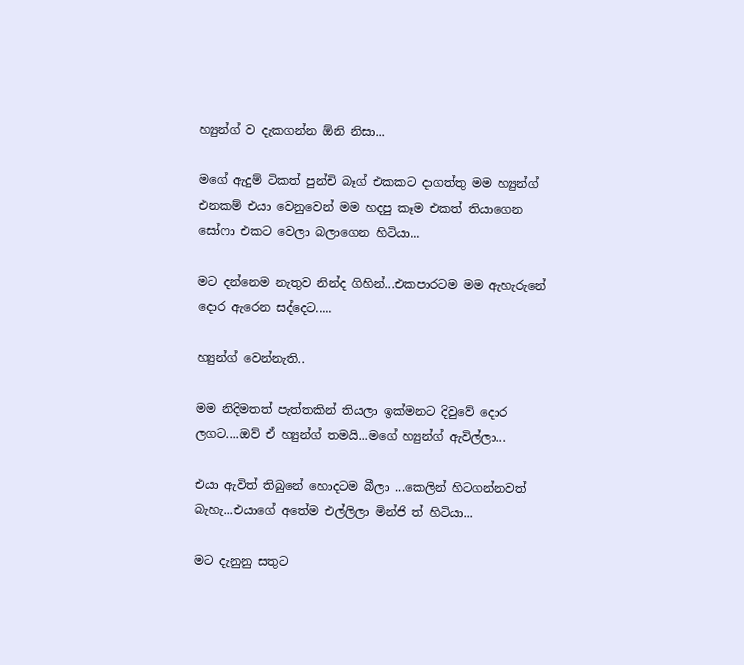හ්‍යුන්ග් ව දැකගන්න ඕනි නිසා...

මගේ ඇදුම් ටිකත් පුන්චි බෑග් එකකට දාගත්තු මම හ්‍යුන්ග් එනකම් එයා වෙනුවෙන් මම හදපු කෑම එකත් තියාගෙන සෝෆා එකට වෙලා බලාගෙන හිටියා...

මට දන්නෙම නැතුව නින්ද ගිහින්...එකපාරටම මම ඇහැරුනේ දොර ඇරෙන සද්දෙට.....

හ්‍යුන්ග් වෙන්නැති..

මම නිදිමතත් පැත්තකින් තියලා ඉක්මනට දිවුවේ දොර ලගට....ඔව් ඒ හ්‍යුන්ග් තමයි...මගේ හ්‍යුන්ග් ඇවිල්ලා...

එයා ඇවිත් තිබුනේ හොදටම බීලා ...කෙලින් හිටගන්නවත් බැහැ...එයාගේ අතේම එල්ලිලා මින්ජි ත් හිටියා...

මට දැනුනු සතුට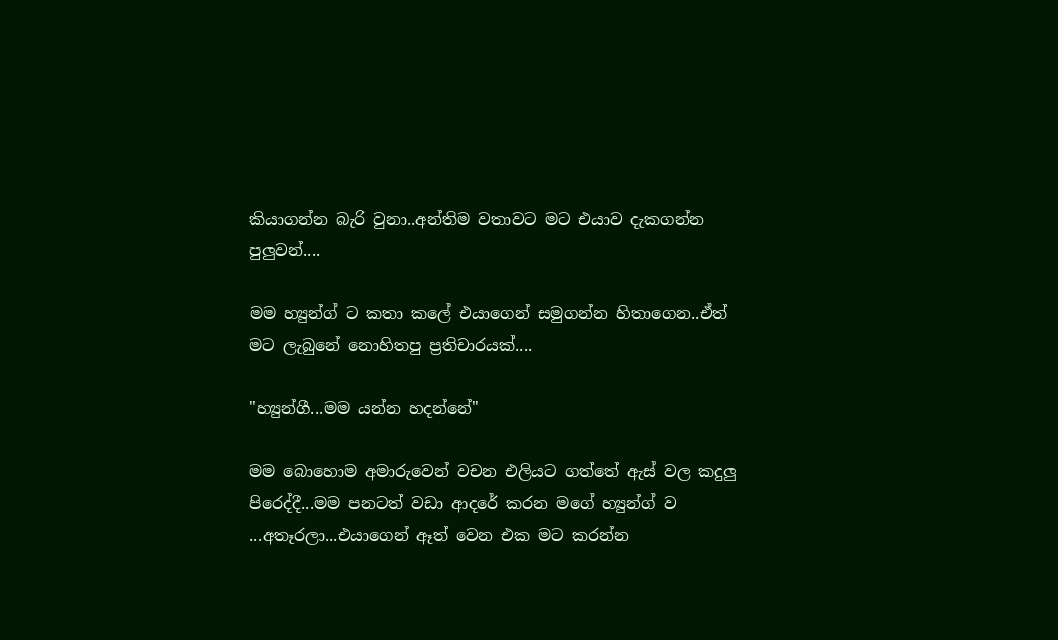කියාගන්න බැරි වුනා..අන්තිම වතාවට මට එයාව දැකගන්න පුලුවන්....

මම හ්‍යුන්ග් ට කතා කලේ එයාගෙන් සමුගන්න හිතාගෙන..ඒත් මට ලැබුනේ නොහිතපු ප්‍රතිචාරයක්....

"හ්‍යුන්ගී...මම යන්න හදන්නේ"

මම බොහොම අමාරුවෙන් වචන එලියට ගත්තේ ඇස් වල කදුලු පිරෙද්දී...මම පනටත් වඩා ආදරේ කරන මගේ හ්‍යුන්ග් ව ...අතෑරලා...එයාගෙන් ඈත් වෙන එක මට කරන්න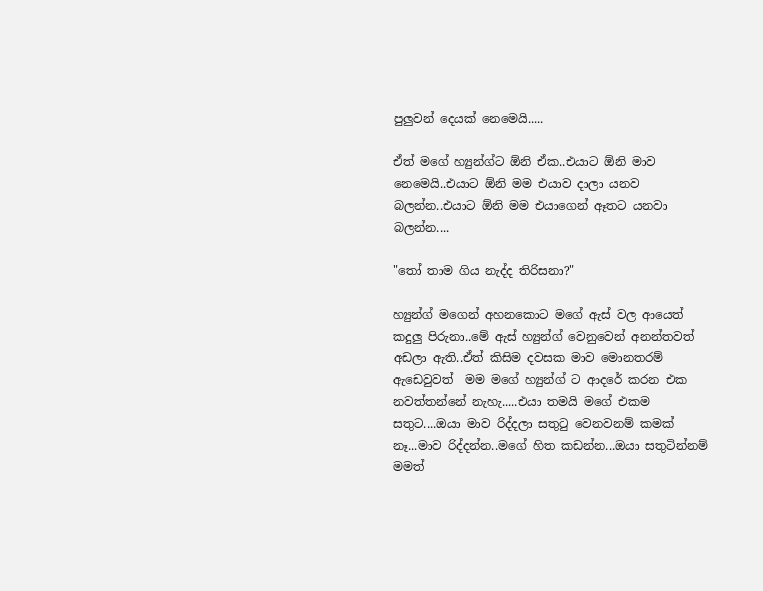පුලුවන් දෙයක් නෙමෙයි.....

ඒත් මගේ හ්‍යුන්ග්ට ඕනි ඒක..එයාට ඕනි මාව නෙමෙයි..එයාට ඕනි මම එයාව දාලා යනව බලන්න..එයාට ඕනි මම එයාගෙන් ඈතට යනවා බලන්න....

"තෝ තාම ගිය නැද්ද තිරිසනා?"

හ්‍යුන්ග් මගෙන් අහනකොට මගේ ඇස් වල ආයෙත් කදුලු පිරුනා..මේ ඇස් හ්‍යුන්ග් වෙනුවෙන් අනන්තවත් අඩලා ඇති..ඒත් කිසිම දවසක මාව මොනතරම් ඇඩෙවුවත්  මම මගේ හ්‍යුන්ග් ට ආදරේ කරන එක නවත්තන්නේ නැහැ.....එයා තමයි මගේ එකම සතුට....ඔයා මාව රිද්දලා සතුටු වෙනවනම් කමක් නෑ...මාව රිද්දන්න..මගේ හිත කඩන්න...ඔයා සතුටින්නම් මමත්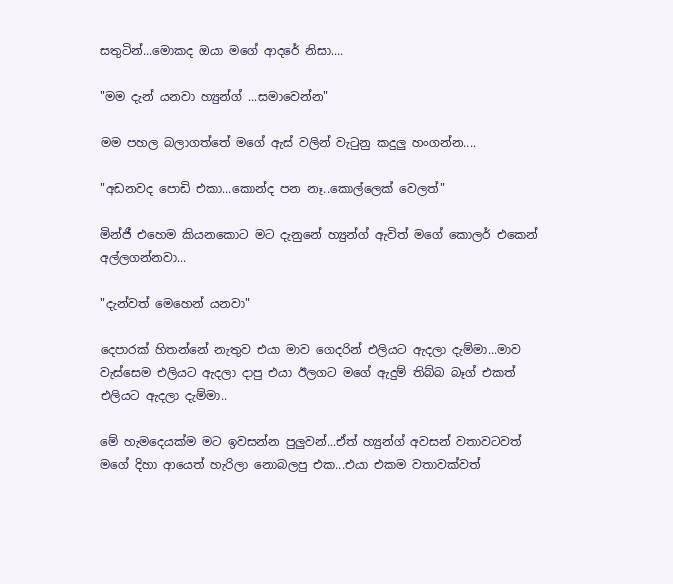සතුටින්...මොකද ඔයා මගේ ආදරේ නිසා....

"මම දැන් යනවා හ්‍යුන්ග් ...සමාවෙන්න"

මම පහල බලාගත්තේ මගේ ඇස් වලින් වැටුනු කදුලු හංගන්න....

"අඩනවද පොඩි එකා...කොන්ද පන නෑ..කොල්ලෙක් වෙලත්"

මින්ජී එහෙම කියනකොට මට දැනුනේ හ්‍යුන්ග් ඇවිත් මගේ කොලර් එකෙන් අල්ලගන්නවා...

"දැන්වත් මෙහෙන් යනවා"

දෙපාරක් හිතන්නේ නැතුව එයා මාව ගෙදරින් එලියට ඇදලා දැම්මා...මාව වැස්සෙම එලියට ඇදලා දාපු එයා ඊලගට මගේ ඇදුම් තිබ්බ බෑග් එකත් එලියට ඇදලා දැම්මා..

මේ හැමදෙයක්ම මට ඉවසන්න පුලුවන්...ඒත් හ්‍යුන්ග් අවසන් වතාවටවත් මගේ දිහා ආයෙත් හැරිලා නොබලපු එක...එයා එකම වතාවක්වත්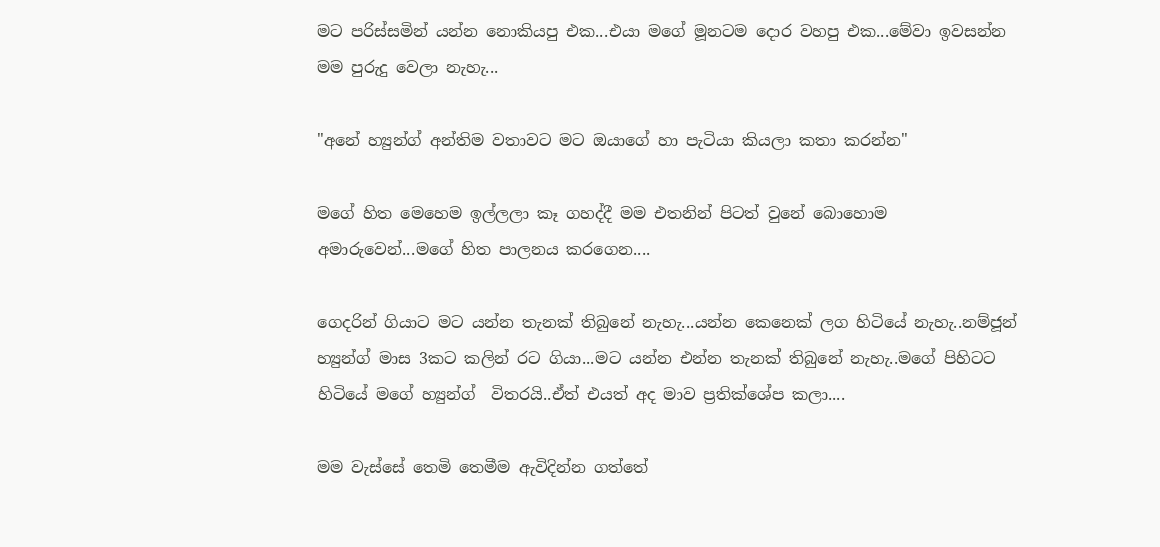මට පරිස්සමින් යන්න නොකියපු එක...එයා මගේ මූනටම දොර වහපු එක...මේවා ඉවසන්න මම පුරුදු වෙලා නැහැ...

"අනේ හ්‍යුන්ග් අන්තිම වතාවට මට ඔයාගේ හා පැටියා කියලා කතා කරන්න"

මගේ හිත මෙහෙම ඉල්ලලා කෑ ගහද්දී මම එතනින් පිටත් වුනේ බොහොම අමාරුවෙන්...මගේ හිත පාලනය කරගෙන....

ගෙදරින් ගියාට මට යන්න තැනක් තිබුනේ නැහැ...යන්න කෙනෙක් ලග හිටියේ නැහැ..නම්ජූන් හ්‍යුන්ග් මාස 3කට කලින් රට ගියා...මට යන්න එන්න තැනක් තිබුනේ නැහැ..මගේ පිහිටට හිටියේ මගේ හ්‍යුන්ග්  විතරයි..ඒත් එයත් අද මාව ප්‍රතික්ශේප කලා....

මම වැස්සේ තෙමි තෙමීම ඇවිදින්න ගත්තේ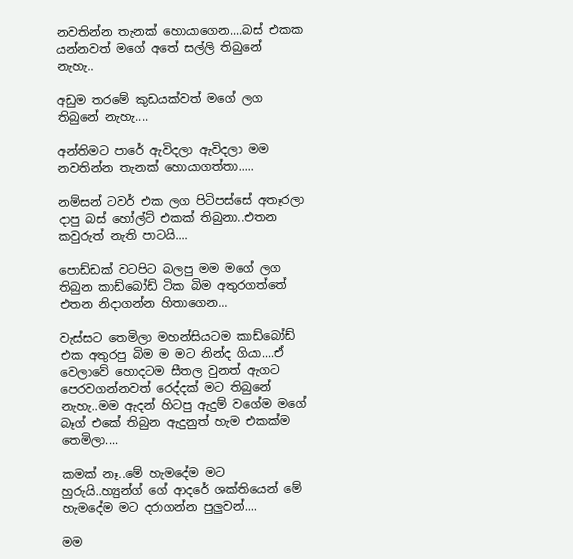නවතින්න තැනක් හොයාගෙන....බස් එකක යන්නවත් මගේ අතේ සල්ලි තිබුනේ නැහැ..

අඩුම තරමේ කුඩයක්වත් මගේ ලග තිබුනේ නැහැ....

අන්තිමට පාරේ ඇවිදලා ඇවිදලා මම නවතින්න තැනක් හොයාගත්තා.....

නම්සන් ටවර් එක ලග පිටිපස්සේ අතෑරලා දාපු බස් හෝල්ට් එකක් තිබුනා..එතන කවුරුත් නැති පාටයි....

පොඩ්ඩක් වටපිට බලපු මම මගේ ලග තිබුන කාඩ්බෝඩ් ටික බිම අතුරගත්තේ එතන නිදාගන්න හිතාගෙන...

වැස්සට තෙමිලා මහන්සියටම කාඩ්බෝඩ් එක අතුරපු බිම ම මට නින්ද ගියා....ඒ වෙලාවේ හොදටම සීතල වුනත් ඇගට පෙරවගන්නවත් රෙද්දක් මට තිබුනේ නැහැ..මම ඇදන් හිටපු ඇදුම් වගේම මගේ බෑග් එකේ තිබුන ඇදුනුත් හැම එකක්ම තෙමිලා....

කමක් නෑ..මේ හැමදේම මට හුරුයි..හ්‍යුන්ග් ගේ ආදරේ ශක්තියෙන් මේ හැමදේම මට දරාගන්න පුලුවන්....

මම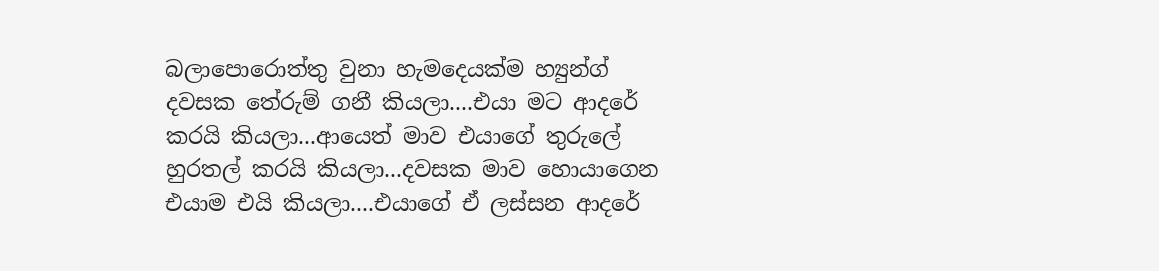බලාපොරොත්තු වුනා හැමදෙයක්ම හ්‍යුන්ග් දවසක තේරුම් ගනී කියලා....එයා මට ආදරේ කරයි කියලා...ආයෙත් මාව එයාගේ තුරුලේ හුරතල් කරයි කියලා...දවසක මාව හොයාගෙන එයාම එයි කියලා....එයාගේ ඒ ලස්සන ආදරේ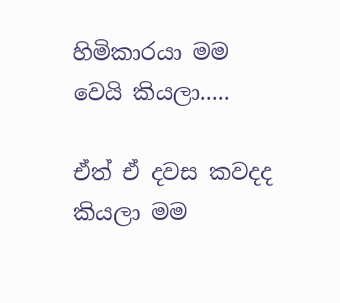හිමිකාරයා මම වෙයි කියලා.....

ඒත් ඒ දවස කවදද  කියලා මම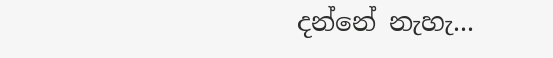දන්නේ නැහැ...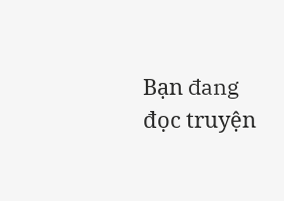Bạn đang đọc truyện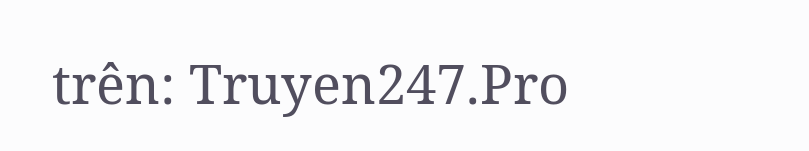trên: Truyen247.Pro